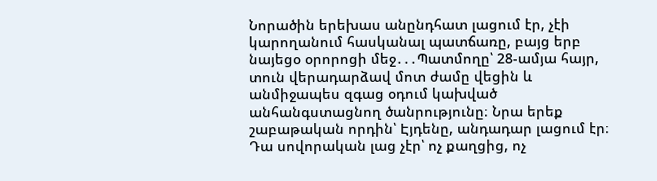Նորածին երեխաս անընդհատ լացում էր, չէի կարողանում հասկանալ պատճառը, բայց երբ նայեցօ օրորոցի մեջ․․․Պատմողը՝ 28-ամյա հայր, տուն վերադարձավ մոտ ժամը վեցին և անմիջապես զգաց օդում կախված անհանգստացնող ծանրությունը։ Նրա երեք շաբաթական որդին՝ Էյդենը, անդադար լացում էր։ Դա սովորական լաց չէր՝ ոչ քաղցից, ոչ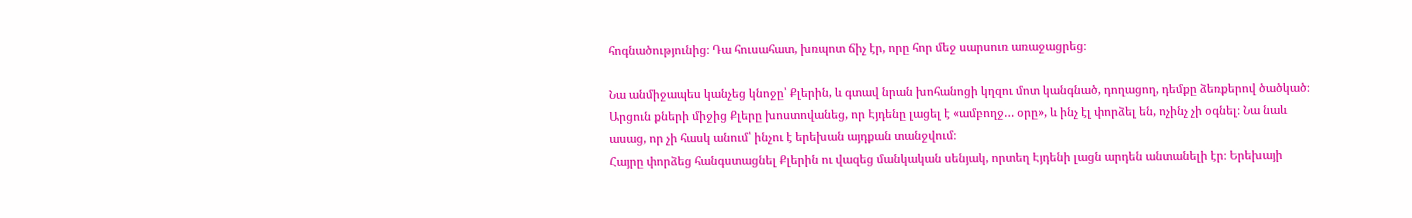հոգնածությունից։ Դա հուսահատ, խռպոտ ճիչ էր, որը հոր մեջ սարսուռ առաջացրեց։

Նա անմիջապես կանչեց կնոջը՝ Քլերին, և գտավ նրան խոհանոցի կղզու մոտ կանգնած, դողացող, դեմքը ձեռքերով ծածկած։ Արցուն քների միջից Քլերը խոստովանեց, որ Էյդենը լացել է «ամբողջ… օրը», և ինչ էլ փորձել են, ոչինչ չի օգնել։ Նա նաև ասաց, որ չի հասկ անում՝ ինչու է երեխան այդքան տանջվում։
Հայրը փորձեց հանգստացնել Քլերին ու վազեց մանկական սենյակ, որտեղ Էյդենի լացն արդեն անտանելի էր։ Երեխայի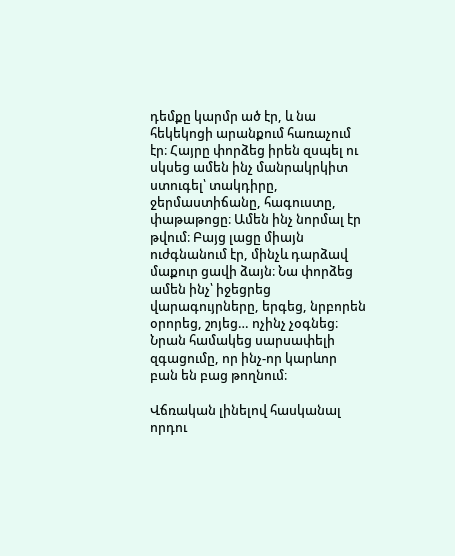դեմքը կարմր ած էր, և նա հեկեկոցի արանքում հառաչում էր։ Հայրը փորձեց իրեն զսպել ու սկսեց ամեն ինչ մանրակրկիտ ստուգել՝ տակդիրը, ջերմաստիճանը, հագուստը, փաթաթոցը։ Ամեն ինչ նորմալ էր թվում։ Բայց լացը միայն ուժգնանում էր, մինչև դարձավ մաքուր ցավի ձայն։ Նա փորձեց ամեն ինչ՝ իջեցրեց վարագույրները, երգեց, նրբորեն օրորեց, շոյեց… ոչինչ չօգնեց։ Նրան համակեց սարսափելի զգացումը, որ ինչ-որ կարևոր բան են բաց թողնում։

Վճռական լինելով հասկանալ որդու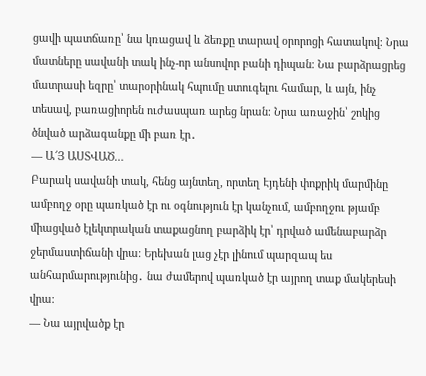ցավի պատճառը՝ նա կռացավ և ձեռքը տարավ օրորոցի հատակով։ Նրա մատները սավանի տակ ինչ-որ անսովոր բանի դիպան։ Նա բարձրացրեց մատրասի եզրը՝ տարօրինակ հպումը ստուգելու համար, և այն, ինչ տեսավ, բառացիորեն ուժասպառ արեց նրան։ Նրա առաջին՝ շոկից ծնված արձագանքը մի բառ էր․
— Ա՜Յ ԱՍՏՎԱԾ…
Բարակ սավանի տակ, հենց այնտեղ, որտեղ Էյդենի փոքրիկ մարմինը ամբողջ օրը պառկած էր ու օգնություն էր կանչում, ամբողջու թյամբ միացված էլեկտրական տաքացնող բարձիկ էր՝ դրված ամենաբարձր ջերմաստիճանի վրա։ Երեխան լաց չէր լինում պարզապ ես անհարմարությունից․ նա ժամերով պառկած էր այրող տաք մակերեսի վրա։
— Նա այրվածք էր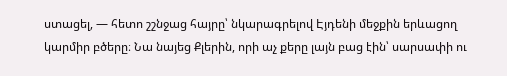ստացել, — հետո շշնջաց հայրը՝ նկարագրելով Էյդենի մեջքին երևացող կարմիր բծերը։ Նա նայեց Քլերին, որի աչ քերը լայն բաց էին՝ սարսափի ու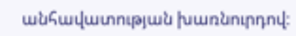անհավատության խառնուրդով։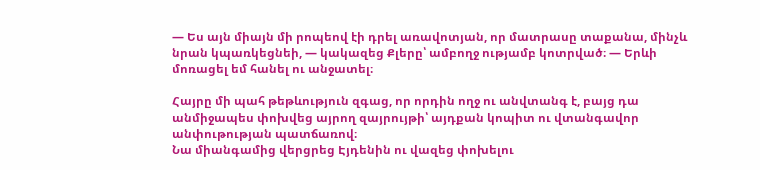— Ես այն միայն մի րոպեով էի դրել առավոտյան, որ մատրասը տաքանա, մինչև նրան կպառկեցնեի, — կակազեց Քլերը՝ ամբողջ ությամբ կոտրված։ — Երևի մոռացել եմ հանել ու անջատել։

Հայրը մի պահ թեթևություն զգաց, որ որդին ողջ ու անվտանգ է, բայց դա անմիջապես փոխվեց այրող զայրույթի՝ այդքան կոպիտ ու վտանգավոր անփութության պատճառով։
Նա միանգամից վերցրեց Էյդենին ու վազեց փոխելու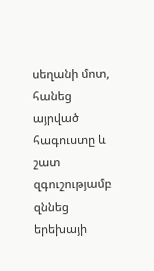սեղանի մոտ, հանեց այրված հագուստը և շատ զգուշությամբ զննեց երեխայի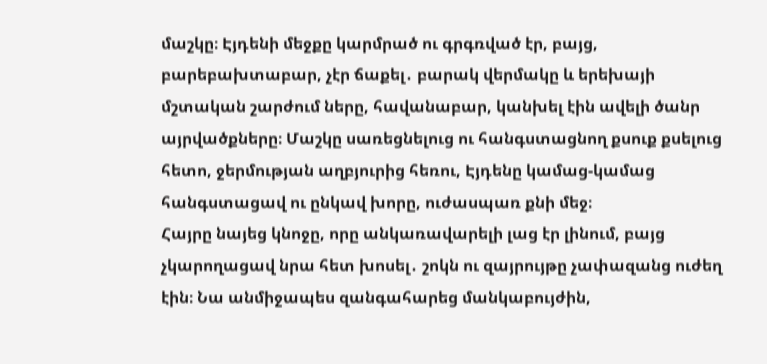մաշկը։ Էյդենի մեջքը կարմրած ու գրգռված էր, բայց, բարեբախտաբար, չէր ճաքել․ բարակ վերմակը և երեխայի մշտական շարժում ները, հավանաբար, կանխել էին ավելի ծանր այրվածքները։ Մաշկը սառեցնելուց ու հանգստացնող քսուք քսելուց հետո, ջերմության աղբյուրից հեռու, Էյդենը կամաց-կամաց հանգստացավ ու ընկավ խորը, ուժասպառ քնի մեջ։
Հայրը նայեց կնոջը, որը անկառավարելի լաց էր լինում, բայց չկարողացավ նրա հետ խոսել․ շոկն ու զայրույթը չափազանց ուժեղ էին։ Նա անմիջապես զանգահարեց մանկաբույժին,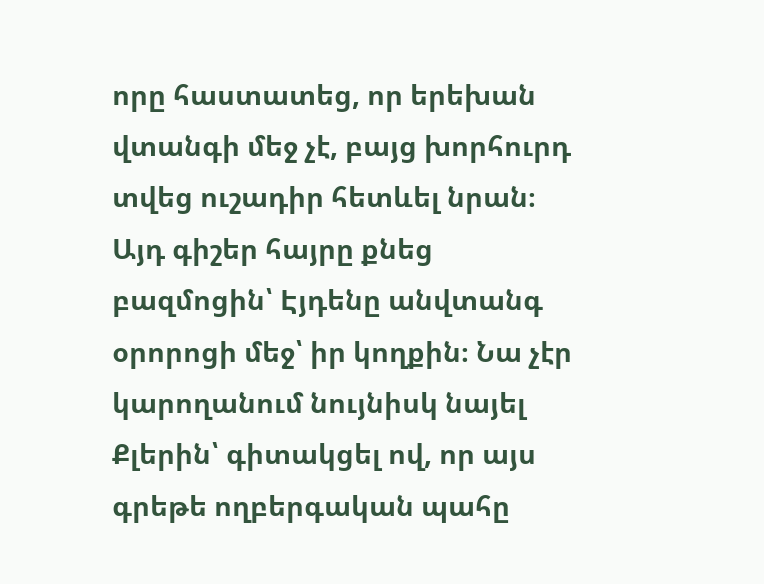որը հաստատեց, որ երեխան վտանգի մեջ չէ, բայց խորհուրդ տվեց ուշադիր հետևել նրան։
Այդ գիշեր հայրը քնեց բազմոցին՝ Էյդենը անվտանգ օրորոցի մեջ՝ իր կողքին։ Նա չէր կարողանում նույնիսկ նայել Քլերին՝ գիտակցել ով, որ այս գրեթե ողբերգական պահը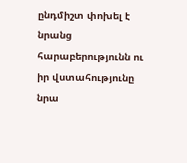ընդմիշտ փոխել է նրանց հարաբերությունն ու իր վստահությունը նրա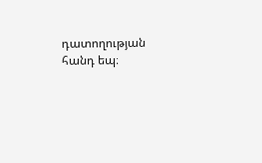դատողության հանդ եպ։